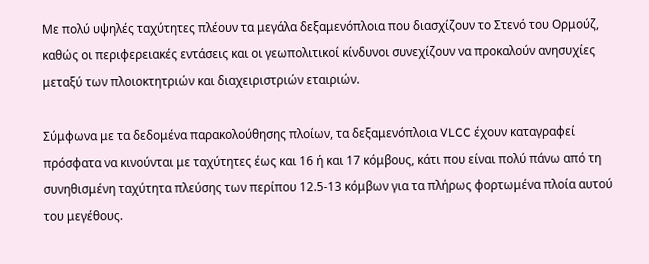Με πολύ υψηλές ταχύτητες πλέουν τα μεγάλα δεξαμενόπλοια που διασχίζουν το Στενό του Ορμούζ, καθώς οι περιφερειακές εντάσεις και οι γεωπολιτικοί κίνδυνοι συνεχίζουν να προκαλούν ανησυχίες μεταξύ των πλοιοκτητριών και διαχειριστριών εταιριών.

Σύμφωνα με τα δεδομένα παρακολούθησης πλοίων, τα δεξαμενόπλοια VLCC έχουν καταγραφεί πρόσφατα να κινούνται με ταχύτητες έως και 16 ή και 17 κόμβους, κάτι που είναι πολύ πάνω από τη συνηθισμένη ταχύτητα πλεύσης των περίπου 12.5-13 κόμβων για τα πλήρως φορτωμένα πλοία αυτού του μεγέθους.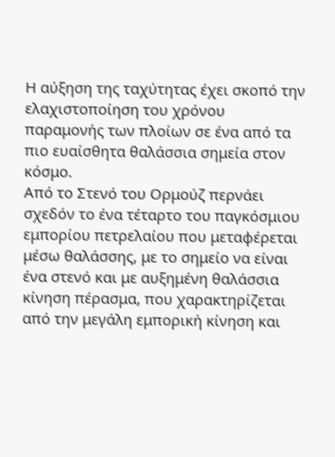Η αύξηση της ταχύτητας έχει σκοπό την ελαχιστοποίηση του χρόνου παραμονής των πλοίων σε ένα από τα πιο ευαίσθητα θαλάσσια σημεία στον κόσμο.
Από το Στενό του Ορμούζ περνάει σχεδόν το ένα τέταρτο του παγκόσμιου εμπορίου πετρελαίου που μεταφέρεται μέσω θαλάσσης, με το σημείο να είναι ένα στενό και με αυξημένη θαλάσσια κίνηση πέρασμα, που χαρακτηρίζεται από την μεγάλη εμπορική κίνηση και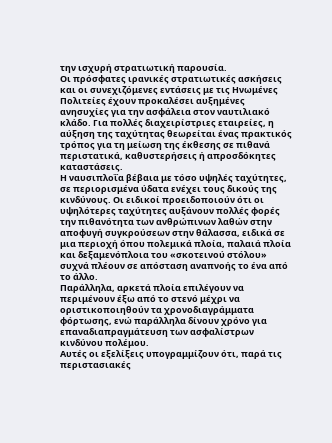την ισχυρή στρατιωτική παρουσία.
Οι πρόσφατες ιρανικές στρατιωτικές ασκήσεις και οι συνεχιζόμενες εντάσεις με τις Ηνωμένες Πολιτείες έχουν προκαλέσει αυξημένες ανησυχίες για την ασφάλεια στον ναυτιλιακό κλάδο. Για πολλές διαχειρίστριες εταιρείες, η αύξηση της ταχύτητας θεωρείται ένας πρακτικός τρόπος για τη μείωση της έκθεσης σε πιθανά περιστατικά, καθυστερήσεις ή απροσδόκητες καταστάσεις.
Η ναυσιπλοΐα βέβαια με τόσο υψηλές ταχύτητες, σε περιορισμένα ύδατα ενέχει τους δικούς της κινδύνους. Οι ειδικοί προειδοποιούν ότι οι υψηλότερες ταχύτητες αυξάνουν πολλές φορές την πιθανότητα των ανθρώπινων λαθών στην αποφυγή συγκρούσεων στην θάλασσα, ειδικά σε μια περιοχή όπου πολεμικά πλοία, παλαιά πλοία και δεξαμενόπλοια του «σκοτεινού στόλου» συχνά πλέουν σε απόσταση αναπνοής το ένα από το άλλο.
Παράλληλα, αρκετά πλοία επιλέγουν να περιμένουν έξω από το στενό μέχρι να οριστικοποιηθούν τα χρονοδιαγράμματα φόρτωσης, ενώ παράλληλα δίνουν χρόνο για επαναδιαπραγμάτευση των ασφαλίστρων κινδύνου πολέμου.
Αυτές οι εξελίξεις υπογραμμίζουν ότι, παρά τις περιστασιακές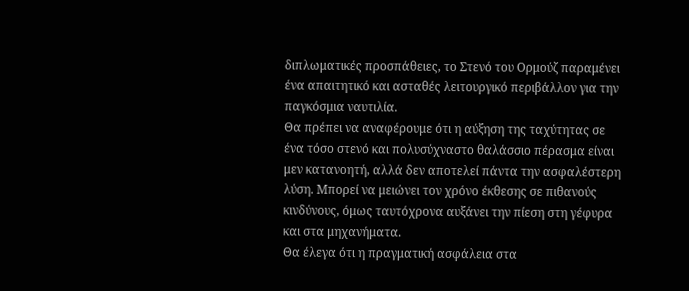διπλωματικές προσπάθειες, το Στενό του Ορμούζ παραμένει ένα απαιτητικό και ασταθές λειτουργικό περιβάλλον για την παγκόσμια ναυτιλία.
Θα πρέπει να αναφέρουμε ότι η αύξηση της ταχύτητας σε ένα τόσο στενό και πολυσύχναστο θαλάσσιο πέρασμα είναι μεν κατανοητή, αλλά δεν αποτελεί πάντα την ασφαλέστερη λύση. Μπορεί να μειώνει τον χρόνο έκθεσης σε πιθανούς κινδύνους, όμως ταυτόχρονα αυξάνει την πίεση στη γέφυρα και στα μηχανήματα.
Θα έλεγα ότι η πραγματική ασφάλεια στα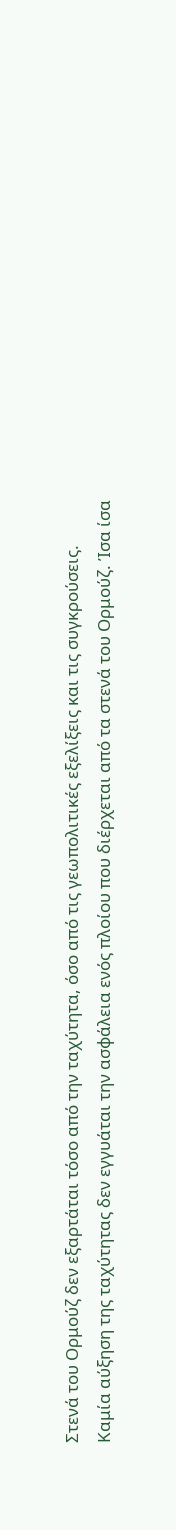Στενά του Ορμούζ δεν εξαρτάται τόσο από την ταχύτητα, όσο από τις γεωπολιτικές εξελίξεις και τις συγκρούσεις. Καμία αύξηση της ταχύτητας δεν εγγυάται την ασφάλεια ενός πλοίου που διέρχεται από τα στενά του Ορμούζ. Ίσα ίσα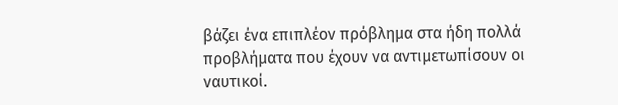βάζει ένα επιπλέον πρόβλημα στα ήδη πολλά προβλήματα που έχουν να αντιμετωπίσουν οι ναυτικοί.